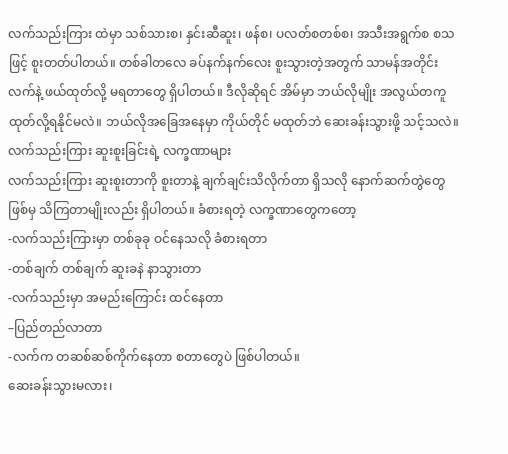လက်သည်းကြား ထဲမှာ သစ်သားစ၊ နှင်းဆီဆူး၊ ဖန်စ၊ ပလတ်စတစ်စ၊ အသီးအရွက်စ စသဖြင့် စူးတတ်ပါတယ်။ တစ်ခါတလေ ခပ်နက်နက်လေး စူးသွားတဲ့အတွက် သာမန်အတိုင်း လက်နဲ့ ဖယ်ထုတ်လို့ မရတာတွေ ရှိပါတယ်။ ဒီလိုဆိုရင် အိမ်မှာ ဘယ်လိုမျိုး အလွယ်တကူ ထုတ်လို့ရနိုင်မလဲ။ ဘယ်လိုအခြေအနေမှာ ကိုယ်တိုင် မထုတ်ဘဲ ဆေးခန်းသွားဖို့ သင့်သလဲ။
လက်သည်းကြား ဆူးစူးခြင်းရဲ့ လက္ခဏာများ
လက်သည်းကြား ဆူးစူးတာကို စူးတာနဲ့ ချက်ချင်းသိလိုက်တာ ရှိသလို နောက်ဆက်တွဲတွေ ဖြစ်မှ သိကြတာမျိုးလည်း ရှိပါတယ်။ ခံစားရတဲ့ လက္ခဏာတွေကတော့
-လက်သည်းကြားမှာ တစ်ခုခု ဝင်နေသလို ခံစားရတာ
-တစ်ချက် တစ်ချက် ဆူးခနဲ နာသွားတာ
-လက်သည်းမှာ အမည်းကြောင်း ထင်နေတာ
–ပြည်တည်လာတာ
-လက်က တဆစ်ဆစ်ကိုက်နေတာ စတာတွေပဲ ဖြစ်ပါတယ်။
ဆေးခန်းသွားမလား၊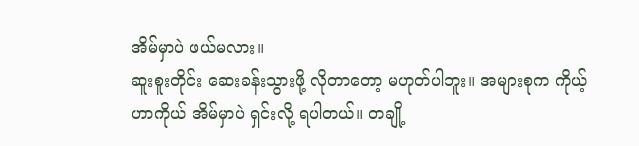အိမ်မှာပဲ ဖယ်မလား။
ဆူးစူးတိုင်း ဆေးခန်းသွားဖို့ လိုတာတော့ မဟုတ်ပါဘူး။ အများစုက ကိုယ့်ဟာကိုယ် အိမ်မှာပဲ ရှင်းလို့ ရပါတယ်။ တချို့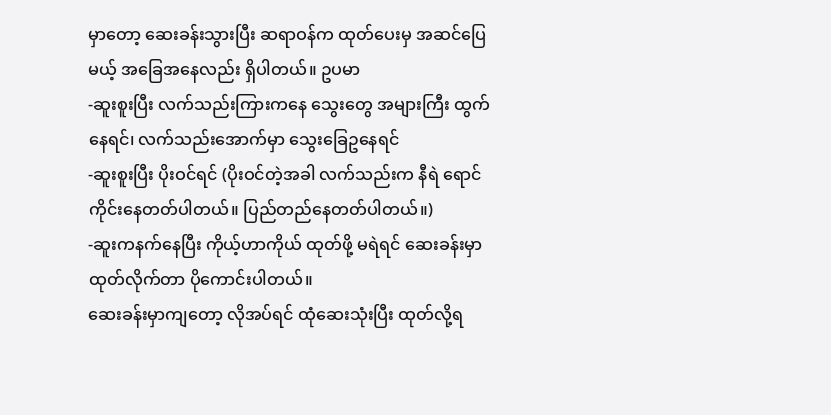မှာတော့ ဆေးခန်းသွားပြီး ဆရာဝန်က ထုတ်ပေးမှ အဆင်ပြေမယ့် အခြေအနေလည်း ရှိပါတယ်။ ဥပမာ
-ဆူးစူးပြီး လက်သည်းကြားကနေ သွေးတွေ အများကြီး ထွက်နေရင်၊ လက်သည်းအောက်မှာ သွေးခြေဥနေရင်
-ဆူးစူးပြီး ပိုးဝင်ရင် (ပိုးဝင်တဲ့အခါ လက်သည်းက နီရဲ ရောင်ကိုင်းနေတတ်ပါတယ်။ ပြည်တည်နေတတ်ပါတယ်။)
-ဆူးကနက်နေပြီး ကိုယ့်ဟာကိုယ် ထုတ်ဖို့ မရဲရင် ဆေးခန်းမှာ ထုတ်လိုက်တာ ပိုကောင်းပါတယ်။
ဆေးခန်းမှာကျတော့ လိုအပ်ရင် ထုံဆေးသုံးပြီး ထုတ်လို့ရ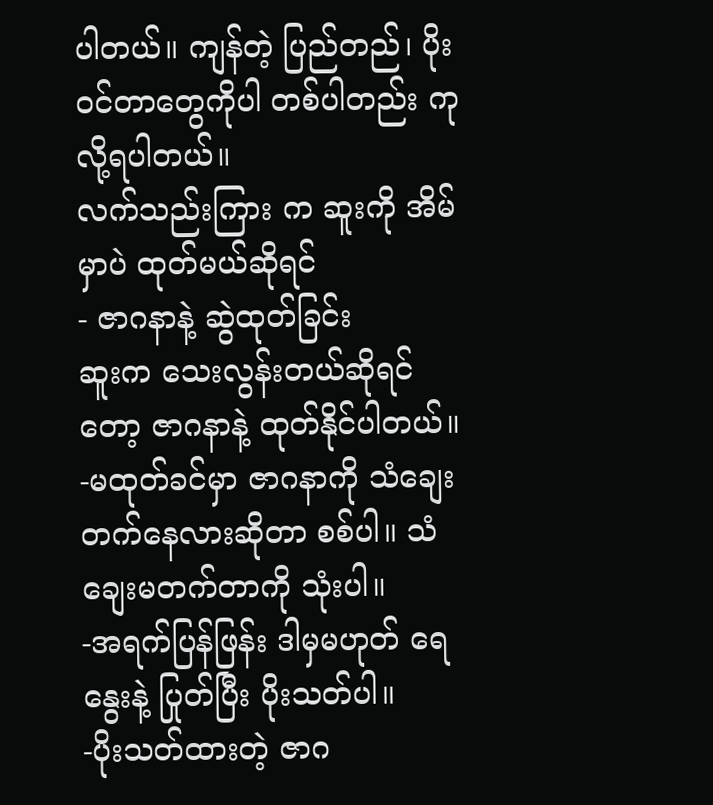ပါတယ်။ ကျန်တဲ့ ပြည်တည်၊ ပိုးဝင်တာတွေကိုပါ တစ်ပါတည်း ကုလို့ရပါတယ်။
လက်သည်းကြား က ဆူးကို အိမ်မှာပဲ ထုတ်မယ်ဆိုရင်
- ဇာဂနာနဲ့ ဆွဲထုတ်ခြင်း
ဆူးက သေးလွန်းတယ်ဆိုရင်တော့ ဇာဂနာနဲ့ ထုတ်နိုင်ပါတယ်။
-မထုတ်ခင်မှာ ဇာဂနာကို သံချေးတက်နေလားဆိုတာ စစ်ပါ။ သံချေးမတက်တာကို သုံးပါ။
-အရက်ပြန်ဖြန်း ဒါမှမဟုတ် ရေနွေးနဲ့ ပြုတ်ပြီး ပိုးသတ်ပါ။
-ပိုးသတ်ထားတဲ့ ဇာဂ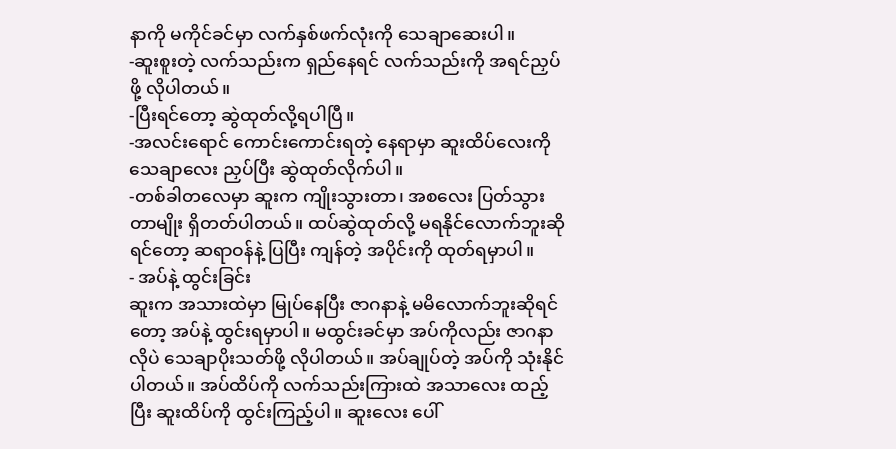နာကို မကိုင်ခင်မှာ လက်နှစ်ဖက်လုံးကို သေချာဆေးပါ။
-ဆူးစူးတဲ့ လက်သည်းက ရှည်နေရင် လက်သည်းကို အရင်ညှပ်ဖို့ လိုပါတယ်။
-ပြီးရင်တော့ ဆွဲထုတ်လို့ရပါပြီ။
-အလင်းရောင် ကောင်းကောင်းရတဲ့ နေရာမှာ ဆူးထိပ်လေးကို သေချာလေး ညှပ်ပြီး ဆွဲထုတ်လိုက်ပါ။
-တစ်ခါတလေမှာ ဆူးက ကျိုးသွားတာ၊ အစလေး ပြတ်သွားတာမျိုး ရှိတတ်ပါတယ်။ ထပ်ဆွဲထုတ်လို့ မရနိုင်လောက်ဘူးဆိုရင်တော့ ဆရာဝန်နဲ့ ပြပြီး ကျန်တဲ့ အပိုင်းကို ထုတ်ရမှာပါ။
- အပ်နဲ့ ထွင်းခြင်း
ဆူးက အသားထဲမှာ မြုပ်နေပြီး ဇာဂနာနဲ့ မမိလောက်ဘူးဆိုရင်တော့ အပ်နဲ့ ထွင်းရမှာပါ။ မထွင်းခင်မှာ အပ်ကိုလည်း ဇာဂနာလိုပဲ သေချာပိုးသတ်ဖို့ လိုပါတယ်။ အပ်ချုပ်တဲ့ အပ်ကို သုံးနိုင်ပါတယ်။ အပ်ထိပ်ကို လက်သည်းကြားထဲ အသာလေး ထည့်ပြီး ဆူးထိပ်ကို ထွင်းကြည့်ပါ။ ဆူးလေး ပေါ်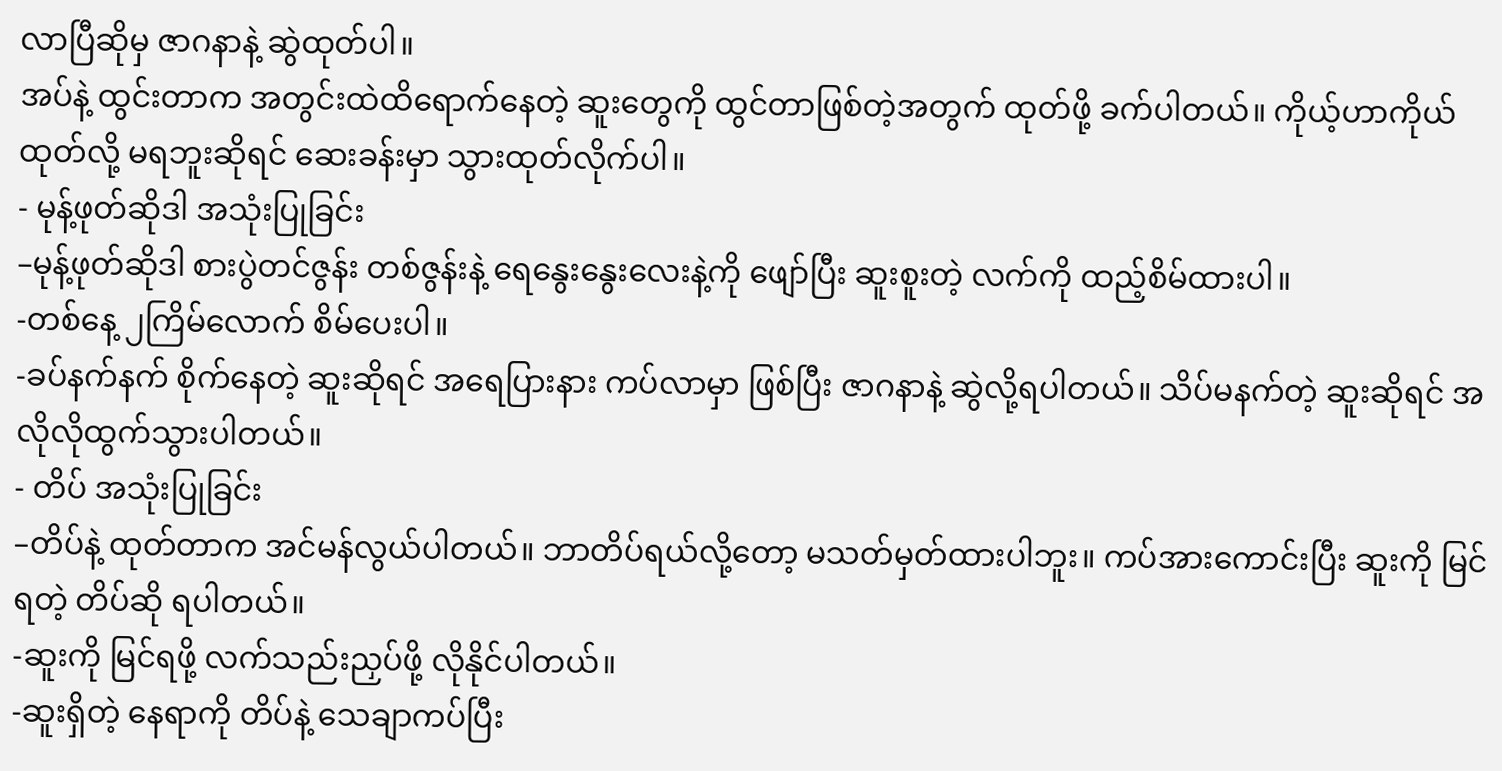လာပြီဆိုမှ ဇာဂနာနဲ့ ဆွဲထုတ်ပါ။
အပ်နဲ့ ထွင်းတာက အတွင်းထဲထိရောက်နေတဲ့ ဆူးတွေကို ထွင်တာဖြစ်တဲ့အတွက် ထုတ်ဖို့ ခက်ပါတယ်။ ကိုယ့်ဟာကိုယ် ထုတ်လို့ မရဘူးဆိုရင် ဆေးခန်းမှာ သွားထုတ်လိုက်ပါ။
- မုန့်ဖုတ်ဆိုဒါ အသုံးပြုခြင်း
–မုန့်ဖုတ်ဆိုဒါ စားပွဲတင်ဇွန်း တစ်ဇွန်းနဲ့ ရေနွေးနွေးလေးနဲ့ကို ဖျော်ပြီး ဆူးစူးတဲ့ လက်ကို ထည့်စိမ်ထားပါ။
-တစ်နေ့ ၂ကြိမ်လောက် စိမ်ပေးပါ။
-ခပ်နက်နက် စိုက်နေတဲ့ ဆူးဆိုရင် အရေပြားနား ကပ်လာမှာ ဖြစ်ပြီး ဇာဂနာနဲ့ ဆွဲလို့ရပါတယ်။ သိပ်မနက်တဲ့ ဆူးဆိုရင် အလိုလိုထွက်သွားပါတယ်။
- တိပ် အသုံးပြုခြင်း
–တိပ်နဲ့ ထုတ်တာက အင်မန်လွယ်ပါတယ်။ ဘာတိပ်ရယ်လို့တော့ မသတ်မှတ်ထားပါဘူး။ ကပ်အားကောင်းပြီး ဆူးကို မြင်ရတဲ့ တိပ်ဆို ရပါတယ်။
-ဆူးကို မြင်ရဖို့ လက်သည်းညှပ်ဖို့ လိုနိုင်ပါတယ်။
-ဆူးရှိတဲ့ နေရာကို တိပ်နဲ့ သေချာကပ်ပြီး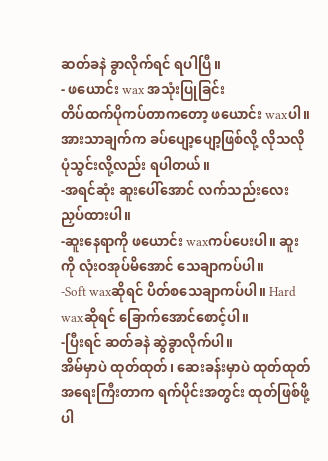ဆတ်ခနဲ ခွာလိုက်ရင် ရပါပြီ။
- ဖယောင်း wax အသုံးပြုခြင်း
တိပ်ထက်ပိုကပ်တာကတော့ ဖယောင်း waxပါ။ အားသာချက်က ခပ်ပျော့ပျော့ဖြစ်လို့ လိုသလို ပုံသွင်းလို့လည်း ရပါတယ်။
-အရင်ဆုံး ဆူးပေါ်အောင် လက်သည်းလေး ညှပ်ထားပါ။
-ဆူးနေရာကို ဖယောင်း waxကပ်ပေးပါ။ ဆူးကို လုံးဝအုပ်မိအောင် သေချာကပ်ပါ။
-Soft waxဆိုရင် ပိတ်စသေချာကပ်ပါ။ Hard waxဆိုရင် ခြောက်အောင်စောင့်ပါ။
-ပြီးရင် ဆတ်ခနဲ ဆွဲခွာလိုက်ပါ။
အိမ်မှာပဲ ထုတ်ထုတ်၊ ဆေးခန်းမှာပဲ ထုတ်ထုတ် အရေးကြီးတာက ရက်ပိုင်းအတွင်း ထုတ်ဖြစ်ဖို့ပါ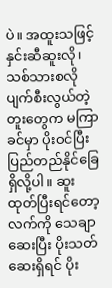ပဲ။ အထူးသဖြင့် နှင်းဆီဆူးလို၊ သစ်သားစလို ပျက်စီးလွယ်တဲ့ တူးတွေက မကြာခင်မှာ ပိုးဝင်ပြီး ပြည်တည်နိုင်ခြေ ရှိလို့ပါ။ ဆူးထုတ်ပြီးရင်တော့ လက်ကို သေချာဆေးပြီး ပိုးသတ်ဆေးရှိရင် ပိုး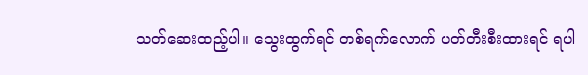သတ်ဆေးထည့်ပါ။ သွေးထွက်ရင် တစ်ရက်လောက် ပတ်တီးစီးထားရင် ရပါ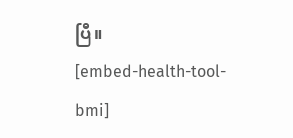ပြီ။
[embed-health-tool-bmi]